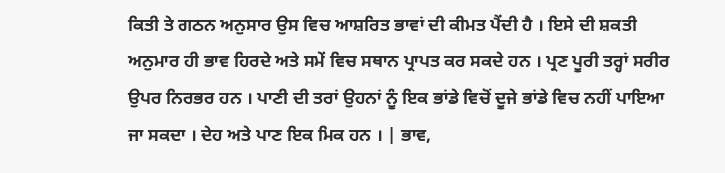ਕਿਤੀ ਤੇ ਗਠਨ ਅਨੁਸਾਰ ਉਸ ਵਿਚ ਆਸ਼ਰਿਤ ਭਾਵਾਂ ਦੀ ਕੀਮਤ ਪੈਂਦੀ ਹੈ । ਇਸੇ ਦੀ ਸ਼ਕਤੀ ਅਨੁਮਾਰ ਹੀ ਭਾਵ ਹਿਰਦੇ ਅਤੇ ਸਮੇਂ ਵਿਚ ਸਥਾਨ ਪ੍ਰਾਪਤ ਕਰ ਸਕਦੇ ਹਨ । ਪ੍ਰਣ ਪੂਰੀ ਤਰ੍ਹਾਂ ਸਰੀਰ ਉਪਰ ਨਿਰਭਰ ਹਨ । ਪਾਣੀ ਦੀ ਤਰਾਂ ਉਹਨਾਂ ਨੂੰ ਇਕ ਭਾਂਡੇ ਵਿਚੋਂ ਦੂਜੇ ਭਾਂਡੇ ਵਿਚ ਨਹੀਂ ਪਾਇਆ ਜਾ ਸਕਦਾ । ਦੇਹ ਅਤੇ ਪਾਣ ਇਕ ਮਿਕ ਹਨ । | ਭਾਵ,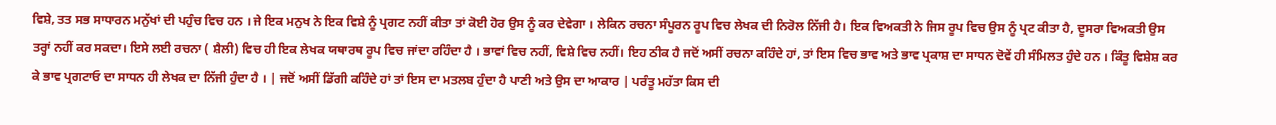ਵਿਸ਼ੇ, ਤਤ ਸਭ ਸਾਧਾਰਨ ਮਨੁੱਖਾਂ ਦੀ ਪਹੁੰਚ ਵਿਚ ਹਨ । ਜੇ ਇਕ ਮਨੁਖ ਨੇ ਇਕ ਵਿਸ਼ੇ ਨੂੰ ਪ੍ਰਗਟ ਨਹੀਂ ਕੀਤਾ ਤਾਂ ਕੋਈ ਹੋਰ ਉਸ ਨੂੰ ਕਰ ਦੇਵੇਗਾ । ਲੇਕਿਨ ਰਚਨਾ ਸੰਪੂਰਨ ਰੂਪ ਵਿਚ ਲੇਖਕ ਦੀ ਨਿਰੋਲ ਨਿੱਜੀ ਹੈ। ਇਕ ਵਿਅਕਤੀ ਨੇ ਜਿਸ ਰੂਪ ਵਿਚ ਉਸ ਨੂੰ ਪ੍ਰਟ ਕੀਤਾ ਹੈ, ਦੂਸਰਾ ਵਿਅਕਤੀ ਉਸ ਤਰ੍ਹਾਂ ਨਹੀਂ ਕਰ ਸਕਦਾ। ਇਸੇ ਲਈ ਰਚਨਾ ( ਸ਼ੈਲੀ) ਵਿਚ ਹੀ ਇਕ ਲੇਖਕ ਯਥਾਰਥ ਰੂਪ ਵਿਚ ਜਾਂਦਾ ਰਹਿੰਦਾ ਹੈ । ਭਾਵਾਂ ਵਿਚ ਨਹੀਂ, ਵਿਸ਼ੇ ਵਿਚ ਨਹੀਂ। ਇਹ ਠੀਕ ਹੈ ਜਦੋਂ ਅਸੀਂ ਰਚਨਾ ਕਹਿੰਦੇ ਹਾਂ, ਤਾਂ ਇਸ ਵਿਚ ਭਾਵ ਅਤੇ ਭਾਵ ਪ੍ਰਕਾਸ਼ ਦਾ ਸਾਧਨ ਦੋਵੇਂ ਹੀ ਸੰਮਿਲਤ ਹੁੰਦੇ ਹਨ । ਕਿੰਤੂ ਵਿਸ਼ੇਸ਼ ਕਰ ਕੇ ਭਾਵ ਪ੍ਰਗਟਾਓ ਦਾ ਸਾਧਨ ਹੀ ਲੇਖਕ ਦਾ ਨਿੱਜੀ ਹੁੰਦਾ ਹੈ । | ਜਦੋਂ ਅਸੀਂ ਡਿੱਗੀ ਕਹਿੰਦੇ ਹਾਂ ਤਾਂ ਇਸ ਦਾ ਮਤਲਬ ਹੁੰਦਾ ਹੈ ਪਾਣੀ ਅਤੇ ਉਸ ਦਾ ਆਕਾਰ | ਪਰੰਤੂ ਮਹੱਤਾ ਕਿਸ ਦੀ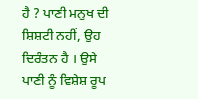ਹੈ ? ਪਾਣੀ ਮਨੁਖ ਦੀ ਸ਼ਿਸ਼ਟੀ ਨਹੀਂ, ਉਹ ਦਿਰੰਤਨ ਹੈ । ਉਸੇ ਪਾਣੀ ਨੂੰ ਵਿਸ਼ੇਸ਼ ਰੂਪ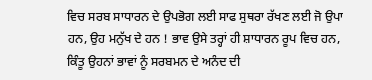ਵਿਚ ਸਰਬ ਸਾਧਾਰਨ ਦੇ ਉਪਭੋਗ ਲਈ ਸਾਫ ਸੁਥਰਾ ਰੱਖਣ ਲਈ ਜੋ ਉਪਾ ਹਨ, ਉਹ ਮਨੁੱਖ ਦੇ ਹਨ ! ਭਾਵ ਉਸੇ ਤਰ੍ਹਾਂ ਹੀ ਸ਼ਾਧਾਰਨ ਰੂਪ ਵਿਚ ਹਨ, ਕਿੰਤੂ ਉਹਨਾਂ ਭਾਵਾਂ ਨੂੰ ਸਰਬਮਨ ਦੇ ਅਨੰਦ ਦੀ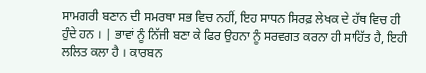ਸਾਮਗਰੀ ਬਣਾਨ ਦੀ ਸਮਰਥਾ ਸਭ ਵਿਚ ਨਹੀਂ, ਇਹ ਸਾਧਨ ਸਿਰਫ਼ ਲੇਖਕ ਦੇ ਹੱਥ ਵਿਚ ਹੀ ਹੁੰਦੇ ਹਨ । | ਭਾਵਾਂ ਨੂੰ ਨਿੱਜੀ ਬਣਾ ਕੇ ਫਿਰ ਉਹਨਾ ਨੂੰ ਸਰਵਗਤ ਕਰਨਾ ਹੀ ਸਾਹਿੱਤ ਹੈ, ਇਹੀ ਲਲਿਤ ਕਲਾ ਹੈ । ਕਾਰਬਨ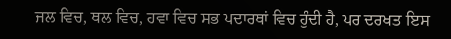ਜਲ ਵਿਚ, ਥਲ ਵਿਚ, ਹਵਾ ਵਿਚ ਸਭ ਪਦਾਰਥਾਂ ਵਿਚ ਹੁੰਦੀ ਹੈ, ਪਰ ਦਰਖਤ ਇਸ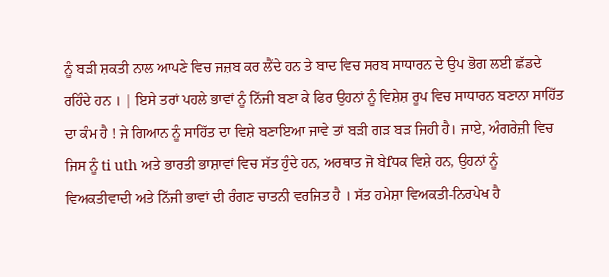ਨੂੰ ਬੜੀ ਸ਼ਕਤੀ ਨਾਲ ਆਪਣੇ ਵਿਚ ਜਜ਼ਬ ਕਰ ਲੈਂਦੇ ਹਨ ਤੇ ਬਾਦ ਵਿਚ ਸਰਬ ਸਾਧਾਰਨ ਦੇ ਉਪ ਭੋਗ ਲਈ ਛੱਡਦੇ ਰਹਿੰਦੇ ਹਨ । | ਇਸੇ ਤਰਾਂ ਪਹਲੇ ਭਾਵਾਂ ਨੂੰ ਨਿੱਜੀ ਬਣਾ ਕੇ ਫਿਰ ਉਹਨਾਂ ਨੂੰ ਵਿਸ਼ੇਸ਼ ਰੂਪ ਵਿਚ ਸਾਧਾਰਨ ਬਣਾਨਾ ਸਾਹਿੱਤ ਦਾ ਕੰਮ ਹੈ ! ਜੇ ਗਿਆਨ ਨੂੰ ਸਾਹਿੱਤ ਦਾ ਵਿਸ਼ੇ ਬਣਾਇਆ ਜਾਵੇ ਤਾਂ ਬੜੀ ਗੜ ਬੜ ਜਿਹੀ ਹੈ। ਜਾਏ, ਅੰਗਰੇਜ਼ੀ ਵਿਚ ਜਿਸ ਨੂੰ ti uth ਅਤੇ ਭਾਰਤੀ ਭਾਸ਼ਾਵਾਂ ਵਿਚ ਸੱਤ ਹੁੰਦੇ ਹਨ, ਅਰਥਾਤ ਜੋ ਬੇfਧਕ ਵਿਸ਼ੇ ਹਨ, ਉਹਨਾਂ ਨੂੰ ਵਿਅਕਤੀਵਾਦੀ ਅਤੇ ਨਿੱਜੀ ਭਾਵਾਂ ਦੀ ਰੰਗਣ ਚਾਤਨੀ ਵਰਜਿਤ ਹੈ । ਸੱਤ ਹਮੇਸ਼ਾ ਵਿਅਕਤੀ-ਨਿਰਪੇਖ ਹੈ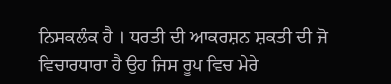ਨਿਸਕਲੰਕ ਹੈ । ਧਰਤੀ ਦੀ ਆਕਰਸ਼ਨ ਸ਼ਕਤੀ ਦੀ ਜੋ ਵਿਚਾਰਧਾਰਾ ਹੈ ਉਹ ਜਿਸ ਰੂਪ ਵਿਚ ਮੇਰੇ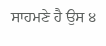ਸਾਹਮਣੇ ਹੈ ਉਸ ੪